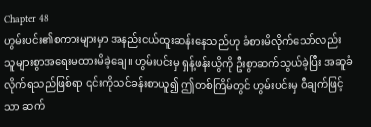Chapter 48
ဟွမ်းပင်း၏စကားများမှာ အနည်းငယ်ထူးဆန်းနေသည်ဟု ခံစားမိလိုက်သော်လည်း သူများစွာအရေးမထားမိခဲ့ချေ။ ဟွမ်းပင်းမှ ရှန့်ဖန်းယွိကို ဦးစွာဆက်သွယ်ခဲ့ပြီး အဆူခံလိုက်ရသည်ဖြစ်ရာ ၎င်းကိုသင်ခန်းစာယူ၍ ဤတစ်ကြိမ်တွင် ဟွမ်းပင်းမှ ဝီချက်ဖြင့်သာ ဆက်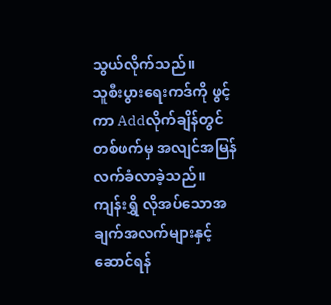သွယ်လိုက်သည်။
သူစီးပွားရေးကဒ်ကို ဖွင့်ကာ Addလိုက်ချိန်တွင် တစ်ဖက်မှ အလျင်အမြန်လက်ခံလာခဲ့သည်။
ကျန်းရွှိ လိုအပ်သောအချက်အလက်များနှင့် ဆောင်ရန်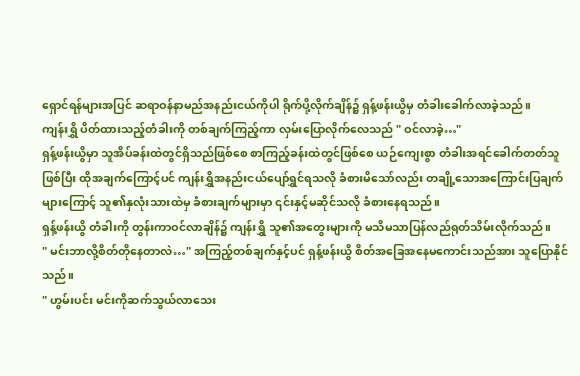ရှောင်ရန်များအပြင် ဆရာဝန်နာမည်အနည်းငယ်ကိုပါ ရိုက်ပို့လိုက်ချိန်၌ ရှန့်ဖန်းယွိမှ တံခါးခေါက်လာခဲ့သည်။
ကျန်းရွှိ ပိတ်ထားသည့်တံခါးကို တစ်ချက်ကြည့်ကာ လှမ်းပြောလိုက်လေသည် " ဝင်လာခဲ့…"
ရှန့်ဖန်းယွိမှာ သူအိပ်ခန်းထဲတွင်ရှိသည်ဖြစ်စေ စာကြည့်ခန်းထဲတွင်ဖြစ်စေ ယဉ်ကျေးစွာ တံခါးအရင်ခေါက်တတ်သူဖြစ်ပြီး ထိုအချက်ကြောင့်ပင် ကျန်းရွှိအနည်းငယ်ပျော်ရွှင်ရသလို ခံစားမိသော်လည်း တချို့သောအကြောင်းပြချက်များကြောင့် သူ၏နှလုံးသားထဲမှ ခံစားချက်များမှာ ၎င်းနှင့်မဆိုင်သလို ခံစားနေရသည်။
ရှန့်ဖန်းယွိ တံခါးကို တွန်းကာဝင်လာချိန်၌ ကျန်းရွှိ သူ၏အတွေးများကို မသိမသာပြန်လည်ရုတ်သိမ်းလိုက်သည်။
" မင်းဘာလို့စိတ်တိုနေတာလဲ…" အကြည့်တစ်ချက်နှင့်ပင် ရှန့်ဖန်းယွိ စိတ်အခြေအနေမကောင်းသည်အား သူပြောနိုင်သည်။
" ဟွမ်းပင်း မင်းကိုဆက်သွယ်လာသေး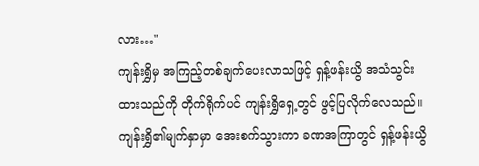လား…"
ကျန်းရွှိမှ အကြည့်တစ်ချက်ပေးလာသဖြင့် ရှန့်ဖန်းယွိ အသံသွင်းထားသည်ကို တိုက်ရိုက်ပင် ကျန်းရွှိရှေ့တွင် ဖွင့်ပြလိုက်လေသည်။
ကျန်းရွှိ၏မျက်နှာမှာ အေးစက်သွားကာ ခဏအကြာတွင် ရှန့်ဖန်းယွိ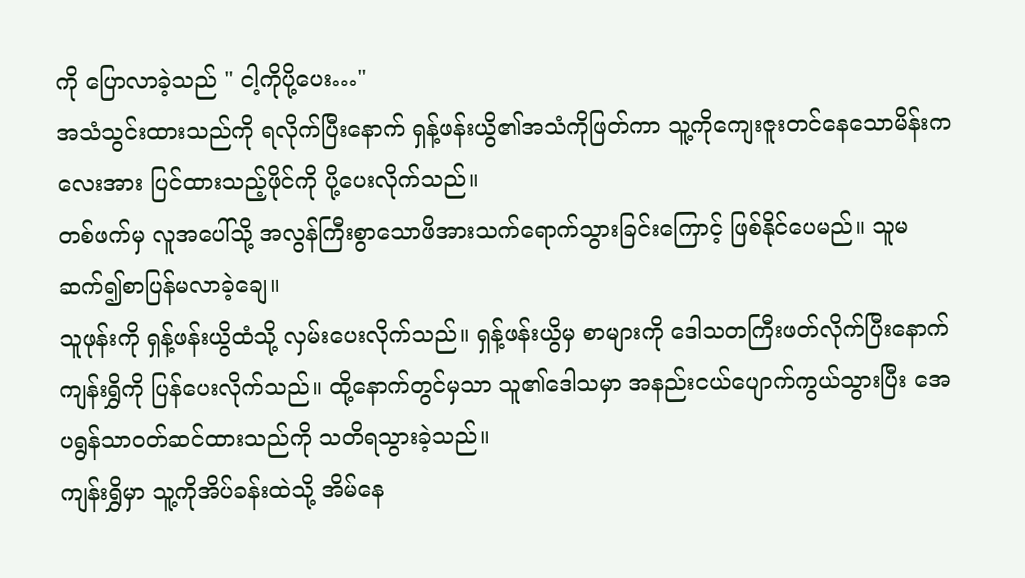ကို ပြောလာခဲ့သည် " ငါ့ကိုပို့ပေး…"
အသံသွင်းထားသည်ကို ရလိုက်ပြီးနောက် ရှန့်ဖန်းယွိ၏အသံကိုဖြတ်ကာ သူ့ကိုကျေးဇူးတင်နေသောမိန်းကလေးအား ပြင်ထားသည့်ဖိုင်ကို ပို့ပေးလိုက်သည်။
တစ်ဖက်မှ လူအပေါ်သို့ အလွန်ကြီးစွာသောဖိအားသက်ရောက်သွားခြင်းကြောင့် ဖြစ်နိုင်ပေမည်။ သူမဆက်၍စာပြန်မလာခဲ့ချေ။
သူဖုန်းကို ရှန့်ဖန်းယွိထံသို့ လှမ်းပေးလိုက်သည်။ ရှန့်ဖန်းယွိမှ စာများကို ဒေါသတကြီးဖတ်လိုက်ပြီးနောက် ကျန်းရွှိကို ပြန်ပေးလိုက်သည်။ ထို့နောက်တွင်မှသာ သူ၏ဒေါသမှာ အနည်းငယ်ပျောက်ကွယ်သွားပြီး အေပရွန်သာဝတ်ဆင်ထားသည်ကို သတိရသွားခဲ့သည်။
ကျန်းရွှိမှာ သူ့ကိုအိပ်ခန်းထဲသို့ အိမ်နေ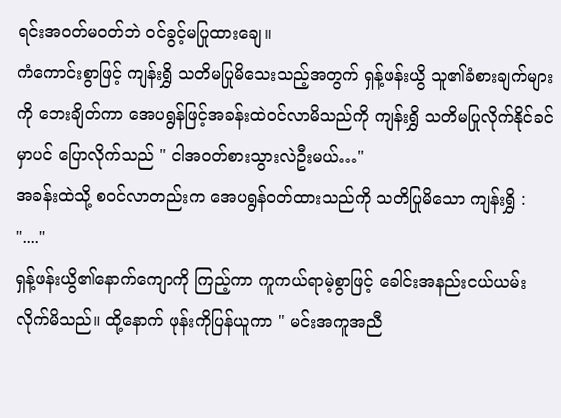ရင်းအဝတ်မဝတ်ဘဲ ဝင်ခွင့်မပြုထားချေ။
ကံကောင်းစွာဖြင့် ကျန်းရွှိ သတိမပြုမိသေးသည့်အတွက် ရှန့်ဖန်းယွိ သူ၏ခံစားချက်များကို ဘေးချိတ်ကာ အေပရွန်ဖြင့်အခန်းထဲဝင်လာမိသည်ကို ကျန်းရွှိ သတိမပြုလိုက်နိုင်ခင်မှာပင် ပြောလိုက်သည် " ငါအဝတ်စားသွားလဲဦးမယ်…"
အခန်းထဲသို့ စဝင်လာတည်းက အေပရွန်ဝတ်ထားသည်ကို သတိပြုမိသော ကျန်းရွှိ : "...."
ရှန့်ဖန်းယွိ၏နောက်ကျောကို ကြည့်ကာ ကူကယ်ရာမဲ့စွာဖြင့် ခေါင်းအနည်းငယ်ယမ်းလိုက်မိသည်။ ထို့နောက် ဖုန်းကိုပြန်ယူကာ " မင်းအကူအညီ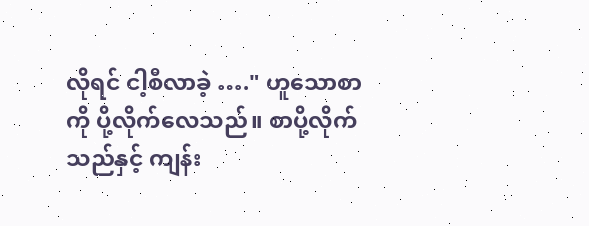လိုရင် ငါ့စီလာခဲ့ …." ဟူသောစာကို ပို့လိုက်လေသည်။ စာပို့လိုက်သည်နှင့် ကျန်း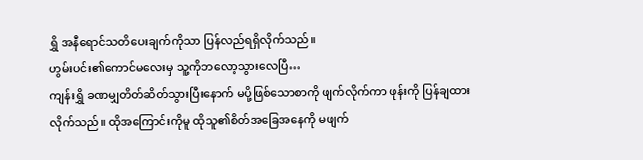ရွှိ အနီရောင်သတိပေးချက်ကိုသာ ပြန်လည်ရရှိလိုက်သည်။
ဟွမ်းပင်း၏ကောင်မလေးမှ သူ့ကိုဘလော့သွားလေပြီ…
ကျန်းရွှိ ခဏမျှတိတ်ဆိတ်သွားပြီးနောက် မပို့ဖြစ်သောစာကို ဖျက်လိုက်ကာ ဖုန်းကို ပြန်ချထားလိုက်သည်။ ထိုအကြောင်းကိုမူ ထိုသူ၏စိတ်အခြေအနေကို မဖျက်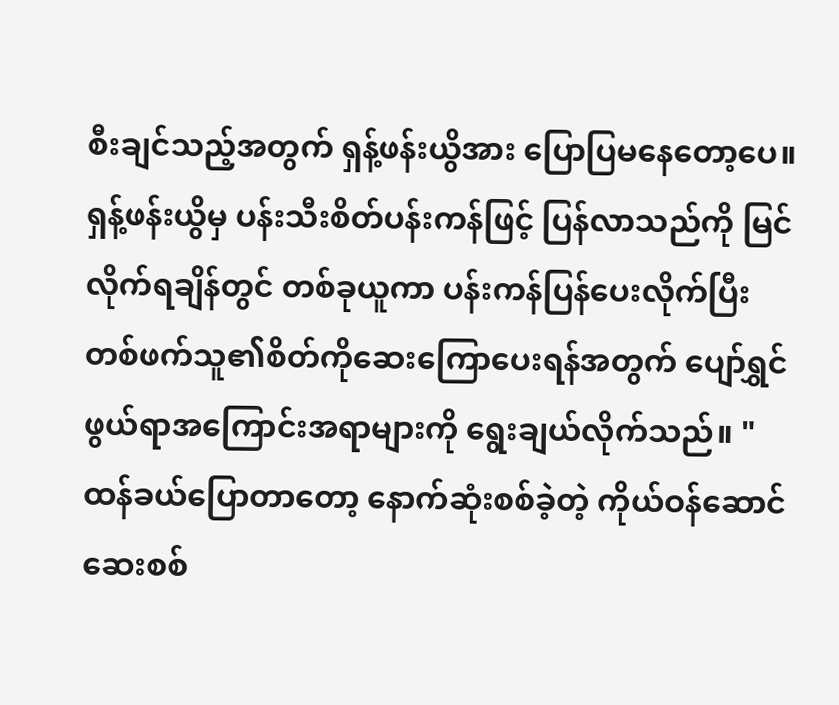စီးချင်သည့်အတွက် ရှန့်ဖန်းယွိအား ပြောပြမနေတော့ပေ။
ရှန့်ဖန်းယွိမှ ပန်းသီးစိတ်ပန်းကန်ဖြင့် ပြန်လာသည်ကို မြင်လိုက်ရချိန်တွင် တစ်ခုယူကာ ပန်းကန်ပြန်ပေးလိုက်ပြီး တစ်ဖက်သူ၏စိတ်ကိုဆေးကြောပေးရန်အတွက် ပျော်ရွှင်ဖွယ်ရာအကြောင်းအရာများကို ရွေးချယ်လိုက်သည်။ " ထန်ခယ်ပြောတာတော့ နောက်ဆုံးစစ်ခဲ့တဲ့ ကိုယ်ဝန်ဆောင်ဆေးစစ်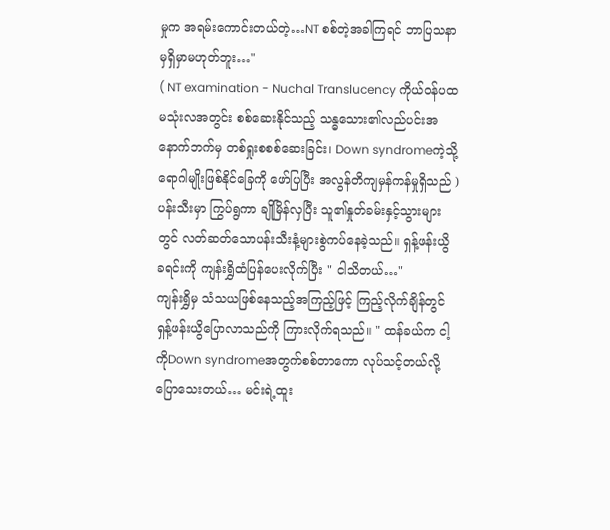မှုက အရမ်းကောင်းတယ်တဲ့…NT စစ်တဲ့အခါကြရင် ဘာပြသနာမှရှိမှာမဟုတ်ဘူး…"
( NT examination - Nuchal Translucency ကိုယ်ဝန်ပထမသုံးလအတွင်း စစ်ဆေးနိုင်သည့် သန္ဓသေား၏လည်ပင်းအနောက်ဘက်မှ တစ်ရှုးစစစ်ဆေးခြင်း၊ Down syndromeကဲ့သို့ရောဂါမျိုးဖြစ်နိုင်ခြေကို ဖော်ပြပြီး အလွန်တိကျမှန်ကန်မှုရှိသည် )
ပန်းသီးမှာ ကြွပ်ရွကာ ချိုမြိန်လှပြီး သူ၏နှုတ်ခမ်းနှင့်သွားများတွင် လတ်ဆတ်သောပန်းသီးနံ့များစွဲကပ်နေခဲ့သည်။ ရှန့်ဖန်းယွိ ခရင်းကို ကျန်းရွှိထံပြန်ပေးလိုက်ပြီး " ငါသိတယ်…"
ကျန်းရွှိမှ သံသယဖြစ်နေသည့်အကြည့်ဖြင့် ကြည့်လိုက်ချိန်တွင် ရှန့်ဖန်းယွိပြောလာသည်ကို ကြားလိုက်ရသည်။ " ထန်ခယ်က ငါ့ကိုDown syndromeအတွက်စစ်တာကော လုပ်သင့်တယ်လို့ ပြောသေးတယ်… မင်းရဲ့ထူး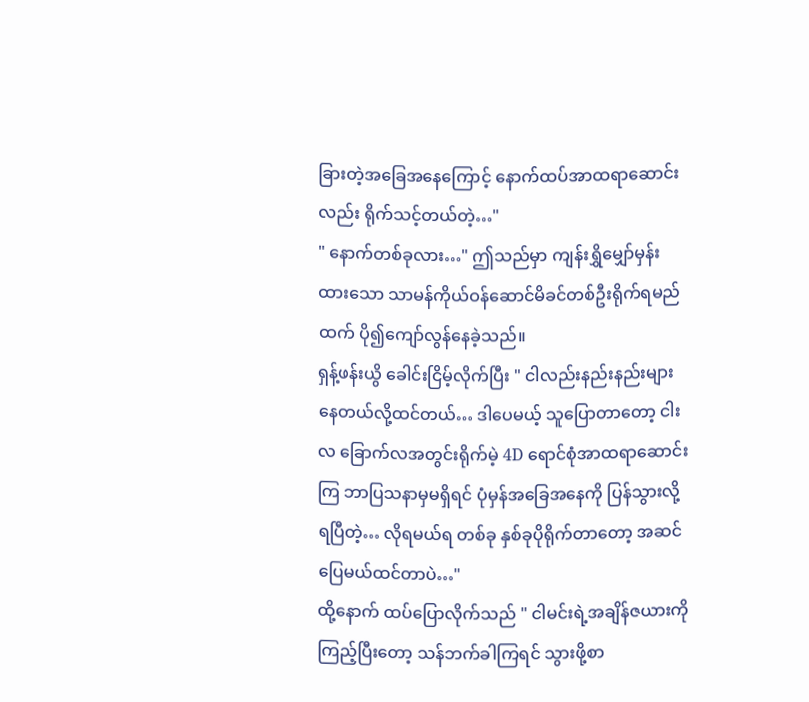ခြားတဲ့အခြေအနေကြောင့် နောက်ထပ်အာထရာဆောင်းလည်း ရိုက်သင့်တယ်တဲ့…"
" နောက်တစ်ခုလား…" ဤသည်မှာ ကျန်းရွှိမျှော်မှန်းထားသော သာမန်ကိုယ်ဝန်ဆောင်မိခင်တစ်ဦးရိုက်ရမည်ထက် ပို၍ကျော်လွန်နေခဲ့သည်။
ရှန့်ဖန်းယွိ ခေါင်းငြိမ့်လိုက်ပြီး " ငါလည်းနည်းနည်းများနေတယ်လို့ထင်တယ်… ဒါပေမယ့် သူပြောတာတော့ ငါးလ ခြောက်လအတွင်းရိုက်မဲ့ 4D ရောင်စုံအာထရာဆောင်းကြ ဘာပြသနာမှမရှိရင် ပုံမှန်အခြေအနေကို ပြန်သွားလို့ရပြီတဲ့… လိုရမယ်ရ တစ်ခု နှစ်ခုပိုရိုက်တာတော့ အဆင်ပြေမယ်ထင်တာပဲ…"
ထို့နောက် ထပ်ပြောလိုက်သည် " ငါမင်းရဲ့အချိန်ဇယားကိုကြည့်ပြီးတော့ သန်ဘက်ခါကြရင် သွားဖို့စာ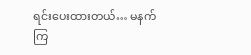ရင်းပေးထားတယ်… မနက်ကြ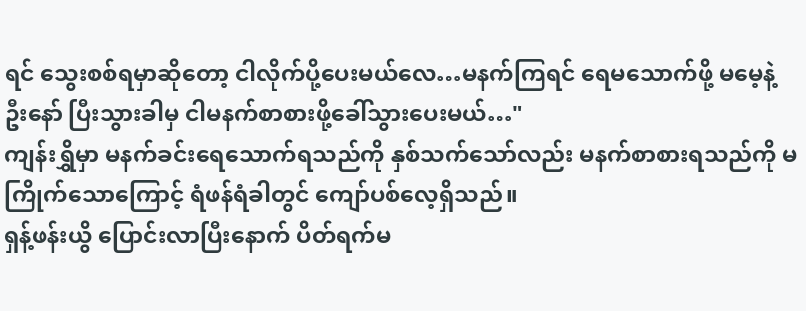ရင် သွေးစစ်ရမှာဆိုတော့ ငါလိုက်ပို့ပေးမယ်လေ…မနက်ကြရင် ရေမသောက်ဖို့ မမေ့နဲ့ဦးနော် ပြီးသွားခါမှ ငါမနက်စာစားဖို့ခေါ်သွားပေးမယ်…"
ကျန်းရွှိမှာ မနက်ခင်းရေသောက်ရသည်ကို နှစ်သက်သော်လည်း မနက်စာစားရသည်ကို မကြိုက်သောကြောင့် ရံဖန်ရံခါတွင် ကျော်ပစ်လေ့ရှိသည်။
ရှန့်ဖန်းယွိ ပြောင်းလာပြီးနောက် ပိတ်ရက်မ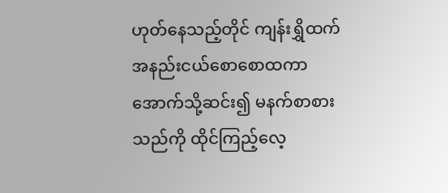ဟုတ်နေသည့်တိုင် ကျန်းရွှိထက်အနည်းငယ်စောစောထကာ အောက်သို့ဆင်း၍ မနက်စာစားသည်ကို ထိုင်ကြည့်လေ့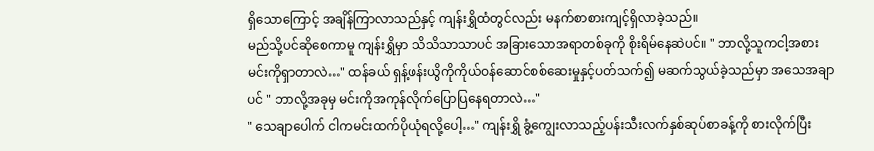ရှိသောကြောင့် အချိန်ကြာလာသည်နှင့် ကျန်းရွှိထံတွင်လည်း မနက်စာစားကျင့်ရှိလာခဲ့သည်။
မည်သို့ပင်ဆိုစေကာမူ ကျန်းရွှိမှာ သိသိသာသာပင် အခြားသောအရာတစ်ခုကို စိုးရိမ်နေဆဲပင်။ " ဘာလို့သူကငါ့အစား မင်းကိုရှာတာလဲ…" ထန်ခယ် ရှန့်ဖန်းယွိကိုကိုယ်ဝန်ဆောင်စစ်ဆေးမှုနှင့်ပတ်သက်၍ မဆက်သွယ်ခဲ့သည်မှာ အသေအချာပင် " ဘာလို့အခုမှ မင်းကိုအကုန်လိုက်ပြောပြနေရတာလဲ…"
" သေချာပေါက် ငါကမင်းထက်ပိုယုံရလို့ပေါ့…" ကျန်းရွှိ ခွံ့ကျွေးလာသည့်ပန်းသီးလက်နှစ်ဆုပ်စာခန့်ကို စားလိုက်ပြီး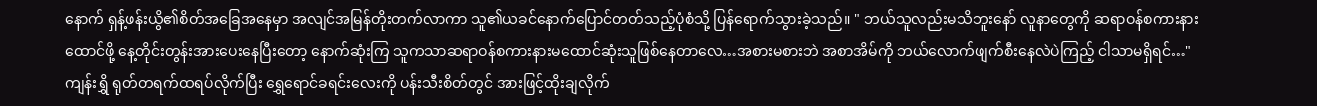နောက် ရှန့်ဖန်းယွိ၏စိတ်အခြေအနေမှာ အလျင်အမြန်တိုးတက်လာကာ သူ၏ယခင်နောက်ပြောင်တတ်သည့်ပုံစံသို့ ပြန်ရောက်သွားခဲ့သည်။ " ဘယ်သူလည်းမသိဘူးနော် လူနာတွေကို ဆရာဝန်စကားနားထောင်ဖို့ နေ့တိုင်းတွန်းအားပေးနေပြီးတော့ နောက်ဆုံးကြ သူကသာဆရာဝန်စကားနားမထောင်ဆုံးသူဖြစ်နေတာလေ…အစားမစားဘဲ အစာအိမ်ကို ဘယ်လောက်ဖျက်စီးနေလဲပဲကြည့် ငါသာမရှိရင်…"
ကျန်းရွှိ ရုတ်တရက်ထရပ်လိုက်ပြီး ရွှေရောင်ခရင်းလေးကို ပန်းသီးစိတ်တွင် အားဖြင့်ထိုးချလိုက်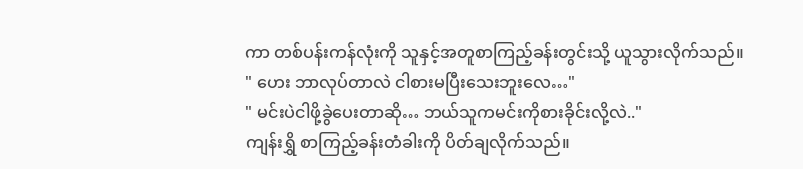ကာ တစ်ပန်းကန်လုံးကို သူနှင့်အတူစာကြည့်ခန်းတွင်းသို့ ယူသွားလိုက်သည်။
" ဟေး ဘာလုပ်တာလဲ ငါစားမပြီးသေးဘူးလေ…"
" မင်းပဲငါဖို့ခွဲပေးတာဆို… ဘယ်သူကမင်းကိုစားခိုင်းလို့လဲ.."
ကျန်းရွှိ စာကြည့်ခန်းတံခါးကို ပိတ်ချလိုက်သည်။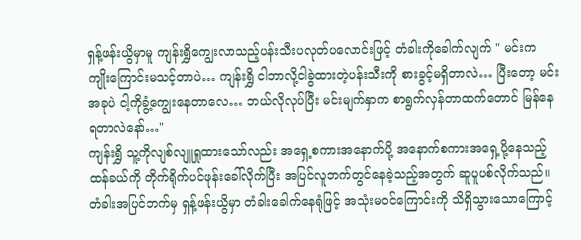ရှန့်ဖန်းယွိမှာမူ ကျန်းရွှိကျွေးလာသည့်ပန်းသီးပလုတ်ပလောင်းဖြင့် တံခါးကိုခေါက်လျက် " မင်းက ကျိုးကြောင်းမသင့်တာပဲ… ကျန်းရွှိ ငါဘာလို့ငါခွဲထားတဲ့ပန်းသီးကို စားခွင့်မရှိတာလဲ… ပြီးတော့ မင်းအခုပဲ ငါ့ကိုခွံ့ကျွေးနေတာလေ… ဘယ်လိုလုပ်ပြီး မင်းမျက်နှာက စာရွက်လှန်တာထက်တောင် မြန်နေရတာလဲနော်…"
ကျန်းရွှိ သူ့ကိုလျစ်လျူရှုထားသော်လည်း အရှေ့စကားအနောက်ပို့ အနောက်စကားအရှေ့ပို့နေသည့်ထန်ခယ်ကို တိုက်ရိုက်ပင်ဖုန်းခေါ်လိုက်ပြီး အပြင်လူဘက်တွင်နေခဲ့သည့်အတွက် ဆူပူပစ်လိုက်သည်။
တံခါးအပြင်ဘက်မှ ရှန့်ဖန်းယွိမှာ တံခါးခေါက်နေရုံဖြင့် အသုံးမဝင်ကြောင်းကို သိရှိသွားသောကြောင့်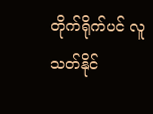တိုက်ရိုက်ပင် လူသတ်နိုင်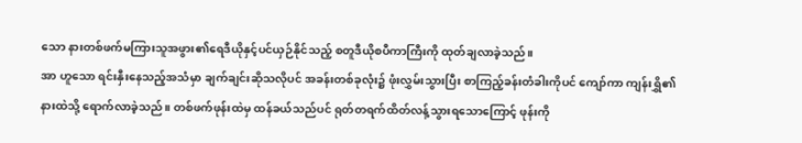သော နားတစ်ဖက်မကြားသူအဖွား၏ရေဒီယိုနှင့်ပင်ယှဉ်နိုင်သည့် စတူဒီယိုစပီကာကြီးကို ထုတ်ချလာခဲ့သည်။
အာ ဟူသော ရင်းနှီးနေသည့်အသံမှာ ချက်ချင်းဆိုသလိုပင် အခန်းတစ်ခုလုံး၌ ဖုံးလွှမ်းသွားပြီး စာကြည့်ခန်းတံခါးကိုပင် ကျော်ကာ ကျန်းရွှိ၏နားထဲသို့ ရောက်လာခဲ့သည်။ တစ်ဖက်ဖုန်းထဲမှ ထန်ခယ်သည်ပင် ရုတ်တရက်ထိတ်လန့်သွားရသောကြောင့် ဖုန်းကို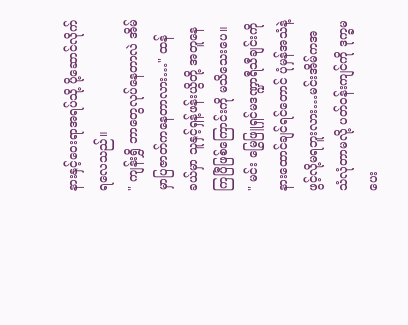နားနှင့်ဝေးရာအရပ်သို့ ပို့ဆောင်လိုက်ရလေသည်။
" ကျန်းရွှိ ဘာတွေလုပ်နေတာလဲ အိမ်မှာပြဇာတ်ကနေတာလား…" ထန်ခယ်မှာ သူနှင့်ရှန့်ဖန်းယွိတို့ အတူနေကြပြီဖြစ်ကြောင်းကို မသိသေးပေ။
" မင်း မြွေဖြူရှင်မဒဏ္ဍာရီသီချင်းကို နားထောင်ချင်ရင်တောင် ပုံမှန်အသံနဲ့ဖွင့်လို့မရဘူးလား…မင်းအိမ်ကအသံလုံတာမလို့ ပတ်ဝန်းကျင်ကို ဒုက္ခမပေး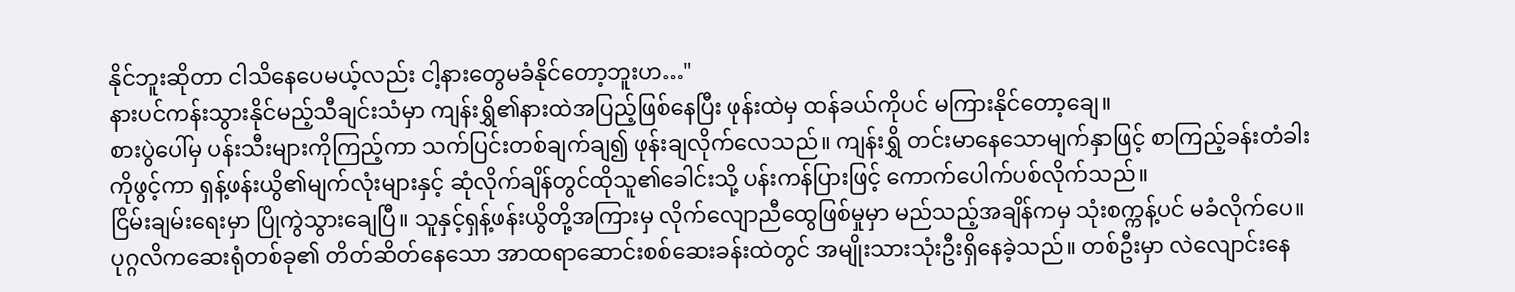နိုင်ဘူးဆိုတာ ငါသိနေပေမယ့်လည်း ငါ့နားတွေမခံနိုင်တော့ဘူးဟ…"
နားပင်ကန်းသွားနိုင်မည့်သီချင်းသံမှာ ကျန်းရွှိ၏နားထဲအပြည့်ဖြစ်နေပြီး ဖုန်းထဲမှ ထန်ခယ်ကိုပင် မကြားနိုင်တော့ချေ။
စားပွဲပေါ်မှ ပန်းသီးများကိုကြည့်ကာ သက်ပြင်းတစ်ချက်ချ၍ ဖုန်းချလိုက်လေသည်။ ကျန်းရွှိ တင်းမာနေသောမျက်နှာဖြင့် စာကြည့်ခန်းတံခါးကိုဖွင့်ကာ ရှန့်ဖန်းယွိ၏မျက်လုံးများနှင့် ဆုံလိုက်ချိန်တွင်ထိုသူ၏ခေါင်းသို့ ပန်းကန်ပြားဖြင့် ကောက်ပေါက်ပစ်လိုက်သည်။
ငြိမ်းချမ်းရေးမှာ ပြိုကွဲသွားချေပြီ။ သူနှင့်ရှန့်ဖန်းယွိတို့အကြားမှ လိုက်လျောညီထွေဖြစ်မှုမှာ မည်သည့်အချိန်ကမှ သုံးစက္ကန့်ပင် မခံလိုက်ပေ။
ပုဂ္ဂလိကဆေးရုံတစ်ခု၏ တိတ်ဆိတ်နေသော အာထရာဆောင်းစစ်ဆေးခန်းထဲတွင် အမျိုးသားသုံးဦးရှိနေခဲ့သည်။ တစ်ဦးမှာ လဲလျောင်းနေ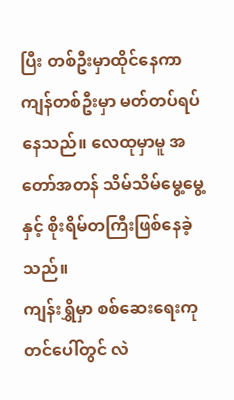ပြီး တစ်ဦးမှာထိုင်နေကာ ကျန်တစ်ဦးမှာ မတ်တပ်ရပ်နေသည်။ လေထုမှာမူ အတော်အတန် သိမ်သိမ်မွေ့မွေ့နှင့် စိုးရိမ်တကြီးဖြစ်နေခဲ့သည်။
ကျန်းရွှိမှာ စစ်ဆေးရေးကုတင်ပေါ်တွင် လဲ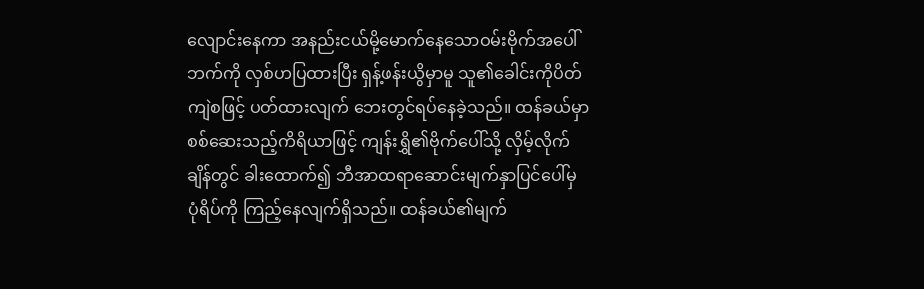လျောင်းနေကာ အနည်းငယ်မို့မောက်နေသောဝမ်းဗိုက်အပေါ်ဘက်ကို လှစ်ဟပြထားပြီး ရှန့်ဖန်းယွိမှာမူ သူ၏ခေါင်းကိုပိတ်ကျဲစဖြင့် ပတ်ထားလျက် ဘေးတွင်ရပ်နေခဲ့သည်။ ထန်ခယ်မှာ စစ်ဆေးသည့်ကိရိယာဖြင့် ကျန်းရွှိ၏ဗိုက်ပေါ်သို့ လှိမ့်လိုက်ချိန်တွင် ခါးထောက်၍ ဘီအာထရာဆောင်းမျက်နှာပြင်ပေါ်မှ ပုံရိပ်ကို ကြည့်နေလျက်ရှိသည်။ ထန်ခယ်၏မျက်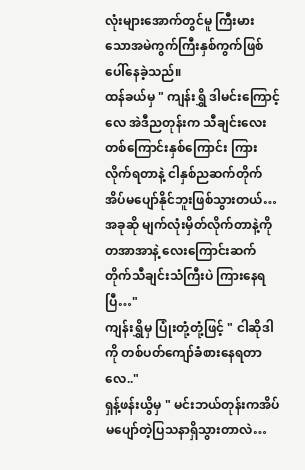လုံးများအောက်တွင်မူ ကြီးမားသောအမဲကွက်ကြီးနှစ်ကွက်ဖြစ်ပေါ်နေခဲ့သည်။
ထန်ခယ်မှ " ကျန်းရွှိ ဒါမင်းကြောင့်လေ အဲဒီညတုန်းက သီချင်းလေးတစ်ကြောင်းနှစ်ကြောင်း ကြားလိုက်ရတာနဲ့ ငါနှစ်ညဆက်တိုက် အိပ်မပျော်နိုင်ဘူးဖြစ်သွားတယ်…အခုဆို မျက်လုံးမှိတ်လိုက်တာနဲ့ကို တအာအာနဲ့ လေးကြောင်းဆက်တိုက်သီချင်းသံကြီးပဲ ကြားနေရပြီ…"
ကျန်းရွှိမှ ပြုံးတုံ့တုံ့ဖြင့် " ငါဆိုဒါကို တစ်ပတ်ကျော်ခံစားနေရတာလေ.."
ရှန့်ဖန်းယွိမှ " မင်းဘယ်တုန်းကအိပ်မပျော်တဲ့ပြသနာရှိသွားတာလဲ…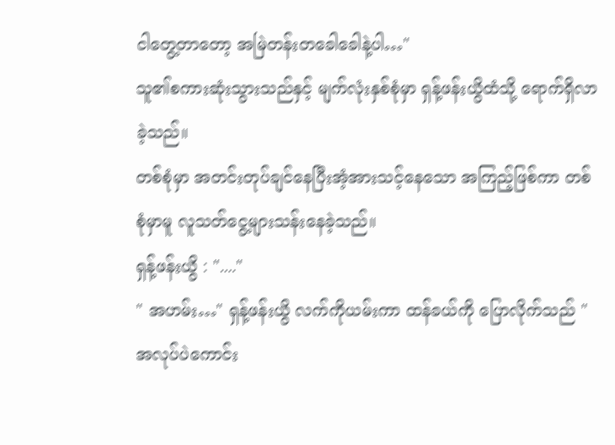ငါတွေ့တာတော့ အမြဲတန်းတခေါခေါနဲ့ပါ…"
သူ၏စကားဆုံးသွားသည်နှင့် မျက်လုံးနှစ်စုံမှာ ရှန့်ဖန်းယွိထံသို့ ရောက်ရှိလာခဲ့သည်။
တစ်စုံမှာ အတင်းတုပ်ချင်နေပြီးအံ့အားသင့်နေသော အကြည့်ဖြစ်ကာ တစ်စုံမှာမူ လူသတ်ငွေ့များသန်းနေခဲ့သည်။
ရှန့်ဖန်းယွိ : "...."
" အဟမ်း…" ရှန့်ဖန်းယွိ လက်ကိုယမ်းကာ ထန်ခယ်ကို ပြောလိုက်သည် " အလုပ်ပဲကောင်း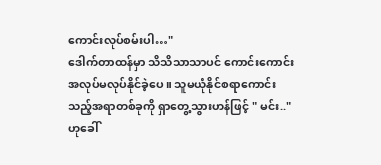ကောင်းလုပ်စမ်းပါ…"
ဒေါက်တာထန်မှာ သိသိသာသာပင် ကောင်းကောင်းအလုပ်မလုပ်နိုင်ခဲ့ပေ။ သူမယုံနိုင်စရာကောင်းသည့်အရာတစ်ခုကို ရှာတွေ့သွားဟန်ဖြင့် " မင်း.." ဟုခေါ်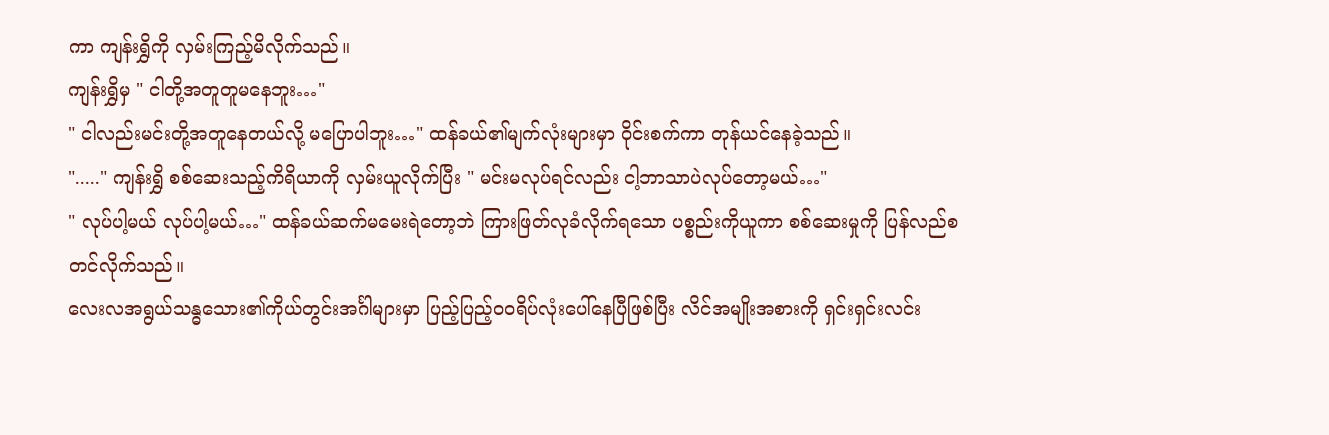ကာ ကျန်းရွှိကို လှမ်းကြည့်မိလိုက်သည်။
ကျန်းရွှိမှ " ငါတို့အတူတူမနေဘူး…"
" ငါလည်းမင်းတို့အတူနေတယ်လို့ မပြောပါဘူး…" ထန်ခယ်၏မျက်လုံးများမှာ ဝိုင်းစက်ကာ တုန်ယင်နေခဲ့သည်။
"....." ကျန်းရွှိ စစ်ဆေးသည့်ကိရိယာကို လှမ်းယူလိုက်ပြီး " မင်းမလုပ်ရင်လည်း ငါ့ဘာသာပဲလုပ်တော့မယ်…"
" လုပ်ပါ့မယ် လုပ်ပါ့မယ်…" ထန်ခယ်ဆက်မမေးရဲတော့ဘဲ ကြားဖြတ်လုခံလိုက်ရသော ပစ္စည်းကိုယူကာ စစ်ဆေးမှုကို ပြန်လည်စတင်လိုက်သည်။
လေးလအရွယ်သန္ဓသေား၏ကိုယ်တွင်းအင်္ဂါများမှာ ပြည့်ပြည့်ဝဝရိပ်လုံးပေါ်နေပြီဖြစ်ပြီး လိင်အမျိုးအစားကို ရှင်းရှင်းလင်း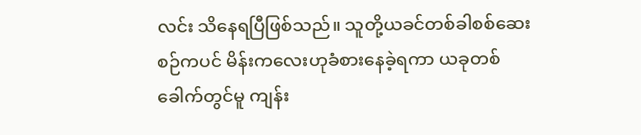လင်း သိနေရပြီဖြစ်သည်။ သူတို့ယခင်တစ်ခါစစ်ဆေးစဉ်ကပင် မိန်းကလေးဟုခံစားနေခဲ့ရကာ ယခုတစ်ခေါက်တွင်မူ ကျန်း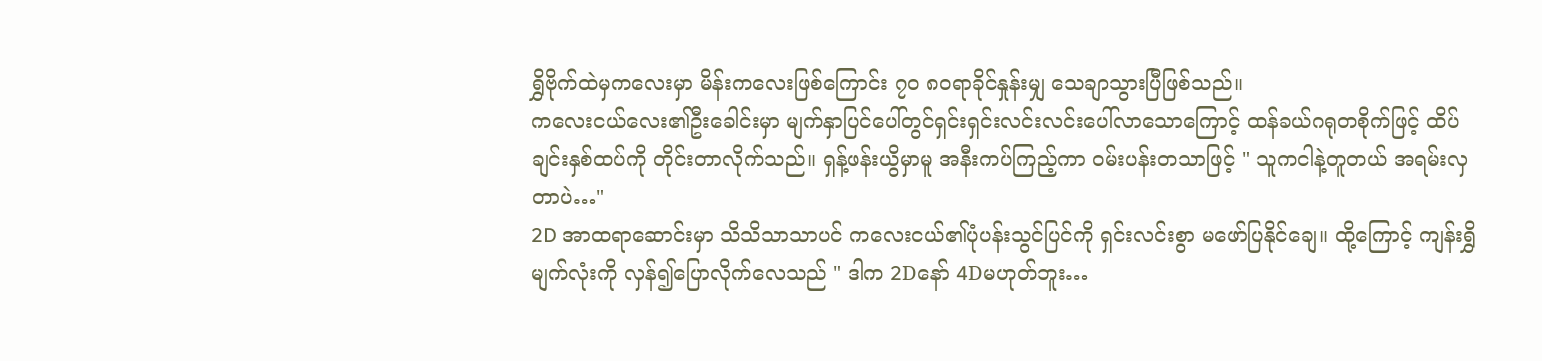ရွှိဗိုက်ထဲမှကလေးမှာ မိန်းကလေးဖြစ်ကြောင်း ၇၀ ၈၀ရာခိုင်နှုန်းမျှ သေချာသွားပြီဖြစ်သည်။
ကလေးငယ်လေး၏ဦးခေါင်းမှာ မျက်နှာပြင်ပေါ်တွင်ရှင်းရှင်းလင်းလင်းပေါ်လာသောကြောင့် ထန်ခယ်ဂရုတစိုက်ဖြင့် ထိပ်ချင်းနှစ်ထပ်ကို တိုင်းတာလိုက်သည်။ ရှန့်ဖန်းယွိမှာမူ အနီးကပ်ကြည့်ကာ ဝမ်းပန်းတသာဖြင့် " သူကငါနဲ့တူတယ် အရမ်းလှတာပဲ…"
2D အာထရာဆောင်းမှာ သိသိသာသာပင် ကလေးငယ်၏ပုံပန်းသွင်ပြင်ကို ရှင်းလင်းစွာ မဖော်ပြနိုင်ချေ။ ထို့ကြောင့် ကျန်းရွှိ မျက်လုံးကို လှန်၍ပြောလိုက်လေသည် " ဒါက 2Dနော် 4Dမဟုတ်ဘူး…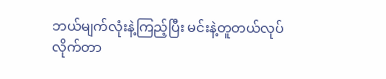ဘယ်မျက်လုံးနဲ့ကြည့်ပြီး မင်းနဲ့တူတယ်လုပ်လိုက်တာ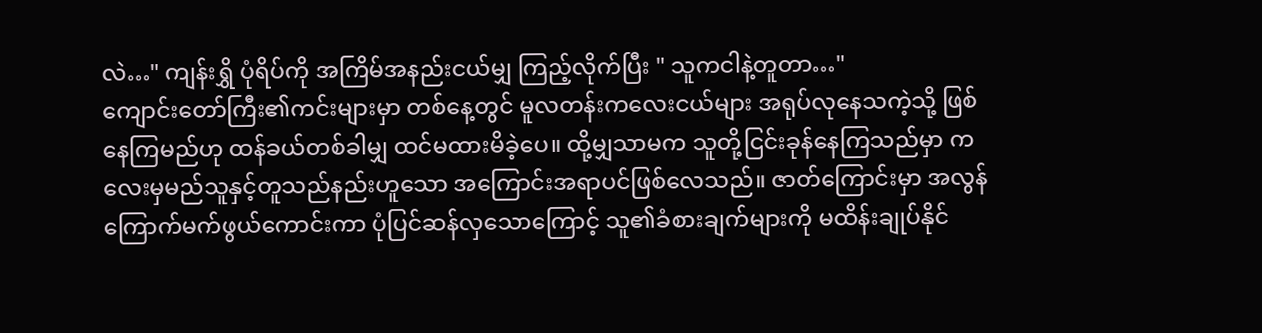လဲ…" ကျန်းရွှိ ပုံရိပ်ကို အကြိမ်အနည်းငယ်မျှ ကြည့်လိုက်ပြီး " သူကငါနဲ့တူတာ…"
ကျောင်းတော်ကြီး၏ကင်းများမှာ တစ်နေ့တွင် မူလတန်းကလေးငယ်များ အရုပ်လုနေသကဲ့သို့ ဖြစ်နေကြမည်ဟု ထန်ခယ်တစ်ခါမျှ ထင်မထားမိခဲ့ပေ။ ထို့မျှသာမက သူတို့ငြင်းခုန်နေကြသည်မှာ ကလေးမှမည်သူနှင့်တူသည်နည်းဟူသော အကြောင်းအရာပင်ဖြစ်လေသည်။ ဇာတ်ကြောင်းမှာ အလွန်ကြောက်မက်ဖွယ်ကောင်းကာ ပုံပြင်ဆန်လှသောကြောင့် သူ၏ခံစားချက်များကို မထိန်းချုပ်နိုင်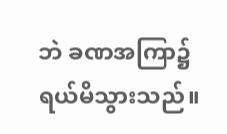ဘဲ ခဏအကြာ၌ ရယ်မိသွားသည်။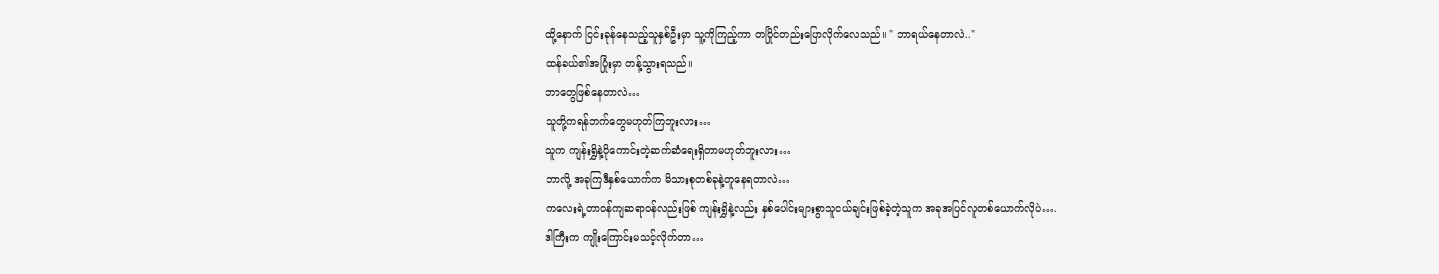ထို့နောက် ငြင်းခုန်နေသည့်သူနှစ်ဦးမှာ သူ့ကိုကြည့်ကာ တပြိုင်တည်းပြောလိုက်လေသည်။ " ဘာရယ်နေတာလဲ.."
ထန်ခယ်၏အပြုံးမှာ တန့်သွားရသည်။
ဘာတွေဖြစ်နေတာလဲ…
သူတို့ကရန်ဘက်တွေမဟုတ်ကြဘူးလား…
သူက ကျန်းရွှိနဲ့ပိုကောင်းတဲ့ဆက်ဆံရေးရှိတာမဟုတ်ဘူးလား…
ဘာလို့ အခုကြဒီနှစ်ယောက်က မိသားစုတစ်ခုနဲ့တူနေရတာလဲ…
ကလေးရဲ့တာဝန်ကျဆရာဝန်လည်းဖြစ် ကျန်းရွှိနဲ့လည်း နှစ်ပေါင်းများစွာသူငယ်ချင်းဖြစ်ခဲ့တဲ့သူက အခုအပြင်လူတစ်ယောက်လိုပဲ….
ဒါကြီးက ကျိုးကြောင်းမသင့်လိုက်တာ…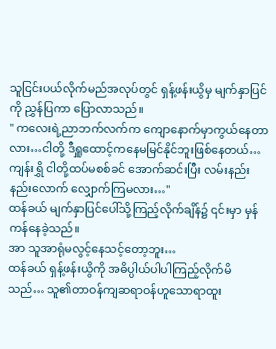သူငြင်းပယ်လိုက်မည်အလုပ်တွင် ရှန့်ဖန်းယွိမှ မျက်နှာပြင်ကို ညွှန်ပြကာ ပြောလာသည်။
" ကလေးရဲ့ညာဘက်လက်က ကျောနောက်မှာကွယ်နေတာလား…ငါတို့ ဒီရှူထောင့်ကနေမမြင်နိုင်ဘူးဖြစ်နေတယ်…ကျန်းရွှိ ငါတို့ထပ်မစစ်ခင် အောက်ဆင်းပြီး လမ်းနည်းနည်းလောက် လျှောက်ကြမလား…"
ထန်ခယ် မျက်နှာပြင်ပေါ်သို့ကြည့်လိုက်ချိန်၌ ၎င်းမှာ မှန်ကန်နေခဲ့သည်။
အာ သူအာရုံမလွင့်နေသင့်တော့ဘူး…
ထန်ခယ် ရှန့်ဖန်းယွိကို အဓိပ္ပါယ်ပါပါကြည့်လိုက်မိသည်… သူ၏တာဝန်ကျဆရာဝန်ဟူသောရာထူး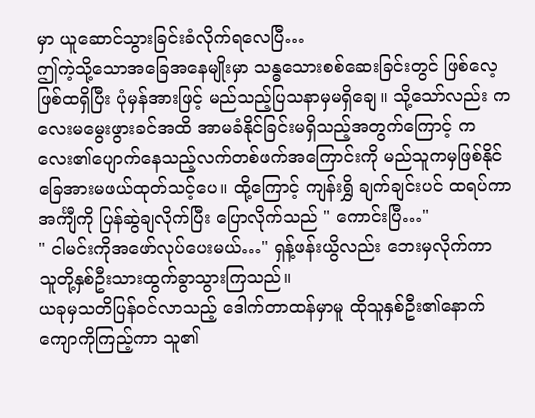မှာ ယူဆောင်သွားခြင်းခံလိုက်ရလေပြီ…
ဤကဲ့သို့သောအခြေအနေမျိုးမှာ သန္ဓသေားစစ်ဆေးခြင်းတွင် ဖြစ်လေ့ဖြစ်ထရှိပြီး ပုံမှန်အားဖြင့် မည်သည့်ပြသနာမှမရှိချေ။ သို့သော်လည်း ကလေးမမွေးဖွားခင်အထိ အာမခံနိုင်ခြင်းမရှိသည့်အတွက်ကြောင့် ကလေး၏ပျောက်နေသည့်လက်တစ်ဖက်အကြောင်းကို မည်သူကမှဖြစ်နိုင်ခြေအားမဖယ်ထုတ်သင့်ပေ။ ထို့ကြောင့် ကျန်းရွှိ ချက်ချင်းပင် ထရပ်ကာ အင်္ကျီကို ပြန်ဆွဲချလိုက်ပြီး ပြောလိုက်သည် " ကောင်းပြီ…"
" ငါမင်းကိုအဖော်လုပ်ပေးမယ်…" ရှန့်ဖန်းယွိလည်း ဘေးမှလိုက်ကာ သူတို့နှစ်ဦးသားထွက်ခွာသွားကြသည်။
ယခုမှသတိပြန်ဝင်လာသည့် ဒေါက်တာထန်မှာမူ ထိုသူနှစ်ဦး၏နောက်ကျောကိုကြည့်ကာ သူ၏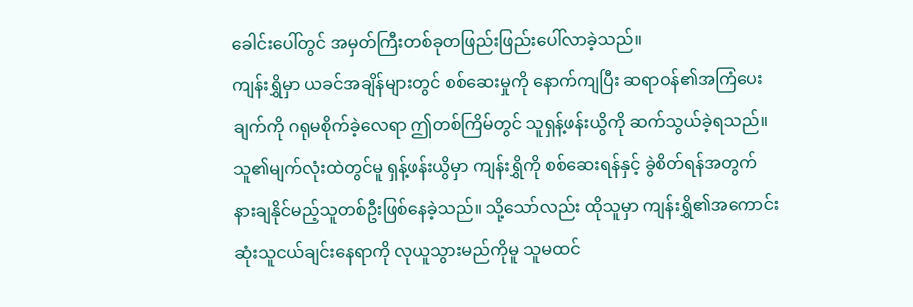ခေါင်းပေါ်တွင် အမှတ်ကြီးတစ်ခုတဖြည်းဖြည်းပေါ်လာခဲ့သည်။
ကျန်းရွှိမှာ ယခင်အချိန်များတွင် စစ်ဆေးမှုကို နောက်ကျပြီး ဆရာဝန်၏အကြံပေးချက်ကို ဂရုမစိုက်ခဲ့လေရာ ဤတစ်ကြိမ်တွင် သူရှန့်ဖန်းယွိကို ဆက်သွယ်ခဲ့ရသည်။ သူ၏မျက်လုံးထဲတွင်မူ ရှန့်ဖန်းယွိမှာ ကျန်းရွှိကို စစ်ဆေးရန်နှင့် ခွဲစိတ်ရန်အတွက် နားချနိုင်မည့်သူတစ်ဦးဖြစ်နေခဲ့သည်။ သို့သော်လည်း ထိုသူမှာ ကျန်းရွှိ၏အကောင်းဆုံးသူငယ်ချင်းနေရာကို လုယူသွားမည်ကိုမူ သူမထင်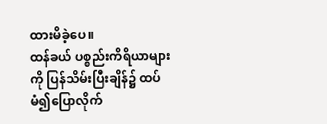ထားမိခဲ့ပေ။
ထန်ခယ် ပစ္စည်းကိရိယာများကို ပြန်သိမ်းပြီးချိန်၌ ထပ်မံ၍ပြောလိုက်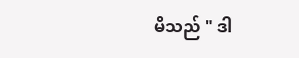မိသည် " ဒါ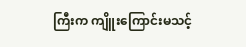ကြီးက ကျိူးကြောင်းမသင့်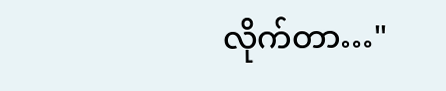လိုက်တာ…"